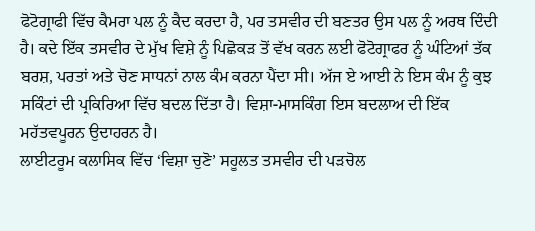ਫੋਟੋਗ੍ਰਾਫੀ ਵਿੱਚ ਕੈਮਰਾ ਪਲ ਨੂੰ ਕੈਦ ਕਰਦਾ ਹੈ, ਪਰ ਤਸਵੀਰ ਦੀ ਬਣਤਰ ਉਸ ਪਲ ਨੂੰ ਅਰਥ ਦਿੰਦੀ ਹੈ। ਕਦੇ ਇੱਕ ਤਸਵੀਰ ਦੇ ਮੁੱਖ ਵਿਸ਼ੇ ਨੂੰ ਪਿਛੋਕੜ ਤੋਂ ਵੱਖ ਕਰਨ ਲਈ ਫੋਟੋਗ੍ਰਾਫਰ ਨੂੰ ਘੰਟਿਆਂ ਤੱਕ ਬਰਸ਼, ਪਰਤਾਂ ਅਤੇ ਚੋਣ ਸਾਧਨਾਂ ਨਾਲ ਕੰਮ ਕਰਨਾ ਪੈਂਦਾ ਸੀ। ਅੱਜ ਏ ਆਈ ਨੇ ਇਸ ਕੰਮ ਨੂੰ ਕੁਝ ਸਕਿੰਟਾਂ ਦੀ ਪ੍ਰਕਿਰਿਆ ਵਿੱਚ ਬਦਲ ਦਿੱਤਾ ਹੈ। ਵਿਸ਼ਾ-ਮਾਸਕਿੰਗ ਇਸ ਬਦਲਾਅ ਦੀ ਇੱਕ ਮਹੱਤਵਪੂਰਨ ਉਦਾਹਰਨ ਹੈ।
ਲਾਈਟਰੂਮ ਕਲਾਸਿਕ ਵਿੱਚ ‘ਵਿਸ਼ਾ ਚੁਣੋ’ ਸਹੂਲਤ ਤਸਵੀਰ ਦੀ ਪੜਚੋਲ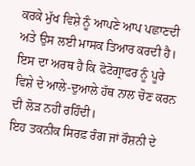ਕਰਕੇ ਮੁੱਖ ਵਿਸ਼ੇ ਨੂੰ ਆਪਣੇ ਆਪ ਪਛਾਣਦੀ ਅਤੇ ਉਸ ਲਈ ਮਾਸਕ ਤਿਆਰ ਕਰਦੀ ਹੈ। ਇਸ ਦਾ ਅਰਥ ਹੈ ਕਿ ਫੋਟੋਗ੍ਰਾਫਰ ਨੂੰ ਪੂਰੇ ਵਿਸ਼ੇ ਦੇ ਆਲੇ-ਦੁਆਲੇ ਹੱਥ ਨਾਲ ਚੋਣ ਕਰਨ ਦੀ ਲੋੜ ਨਹੀਂ ਰਹਿੰਦੀ।
ਇਹ ਤਕਨੀਕ ਸਿਰਫ਼ ਰੰਗ ਜਾਂ ਰੌਸ਼ਨੀ ਦੇ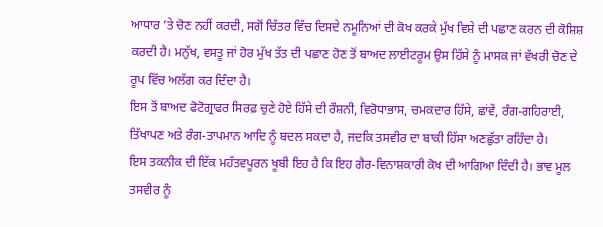ਆਧਾਰ ’ਤੇ ਚੋਣ ਨਹੀਂ ਕਰਦੀ, ਸਗੋਂ ਚਿੱਤਰ ਵਿੱਚ ਦਿਸਦੇ ਨਮੂਨਿਆਂ ਦੀ ਕੋਖ ਕਰਕੇ ਮੁੱਖ ਵਿਸ਼ੇ ਦੀ ਪਛਾਣ ਕਰਨ ਦੀ ਕੋਸ਼ਿਸ਼ ਕਰਦੀ ਹੈ। ਮਨੁੱਖ, ਵਸਤੂ ਜਾਂ ਹੋਰ ਮੁੱਖ ਤੱਤ ਦੀ ਪਛਾਣ ਹੋਣ ਤੋਂ ਬਾਅਦ ਲਾਈਟਰੂਮ ਉਸ ਹਿੱਸੇ ਨੂੰ ਮਾਸਕ ਜਾਂ ਵੱਖਰੀ ਚੋਣ ਦੇ ਰੂਪ ਵਿੱਚ ਅਲੱਗ ਕਰ ਦਿੰਦਾ ਹੈ।
ਇਸ ਤੋਂ ਬਾਅਦ ਫੋਟੋਗ੍ਰਾਫਰ ਸਿਰਫ਼ ਚੁਣੇ ਹੋਏ ਹਿੱਸੇ ਦੀ ਰੌਸ਼ਨੀ, ਵਿਰੋਧਾਭਾਸ, ਚਮਕਦਾਰ ਹਿੱਸੇ, ਛਾਂਵੇਂ, ਰੰਗ-ਗਹਿਰਾਈ, ਤਿੱਖਾਪਣ ਅਤੇ ਰੰਗ-ਤਾਪਮਾਨ ਆਦਿ ਨੂੰ ਬਦਲ ਸਕਦਾ ਹੈ, ਜਦਕਿ ਤਸਵੀਰ ਦਾ ਬਾਕੀ ਹਿੱਸਾ ਅਣਛੁੱਤਾ ਰਹਿੰਦਾ ਹੈ।
ਇਸ ਤਕਨੀਕ ਦੀ ਇੱਕ ਮਹੱਤਵਪੂਰਨ ਖੂਬੀ ਇਹ ਹੈ ਕਿ ਇਹ ਗੈਰ-ਵਿਨਾਸ਼ਕਾਰੀ ਕੋਖ ਦੀ ਆਗਿਆ ਦਿੰਦੀ ਹੈ। ਭਾਵ ਮੂਲ ਤਸਵੀਰ ਨੂੰ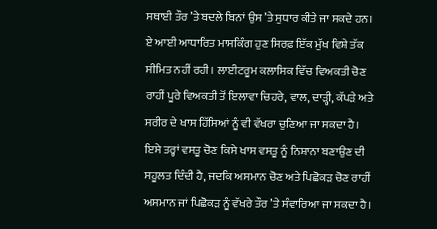ਸਥਾਈ ਤੌਰ ’ਤੇ ਬਦਲੇ ਬਿਨਾਂ ਉਸ ’ਤੇ ਸੁਧਾਰ ਕੀਤੇ ਜਾ ਸਕਦੇ ਹਨ।
ਏ ਆਈ ਆਧਾਰਿਤ ਮਾਸਕਿੰਗ ਹੁਣ ਸਿਰਫ਼ ਇੱਕ ਮੁੱਖ ਵਿਸ਼ੇ ਤੱਕ ਸੀਮਿਤ ਨਹੀਂ ਰਹੀ। ਲਾਈਟਰੂਮ ਕਲਾਸਿਕ ਵਿੱਚ ਵਿਅਕਤੀ ਚੋਣ ਰਾਹੀਂ ਪੂਰੇ ਵਿਅਕਤੀ ਤੋਂ ਇਲਾਵਾ ਚਿਹਰੇ, ਵਾਲ, ਦਾੜ੍ਹੀ, ਕੱਪੜੇ ਅਤੇ ਸਰੀਰ ਦੇ ਖਾਸ ਹਿੱਸਿਆਂ ਨੂੰ ਵੀ ਵੱਖਰਾ ਚੁਣਿਆ ਜਾ ਸਕਦਾ ਹੈ।
ਇਸੇ ਤਰ੍ਹਾਂ ਵਸਤੂ ਚੋਣ ਕਿਸੇ ਖਾਸ ਵਸਤੂ ਨੂੰ ਨਿਸ਼ਾਨਾ ਬਣਾਉਣ ਦੀ ਸਹੂਲਤ ਦਿੰਦੀ ਹੈ, ਜਦਕਿ ਅਸਮਾਨ ਚੋਣ ਅਤੇ ਪਿਛੋਕੜ ਚੋਣ ਰਾਹੀਂ ਅਸਮਾਨ ਜਾਂ ਪਿਛੋਕੜ ਨੂੰ ਵੱਖਰੇ ਤੌਰ ’ਤੇ ਸੰਵਾਰਿਆ ਜਾ ਸਕਦਾ ਹੈ।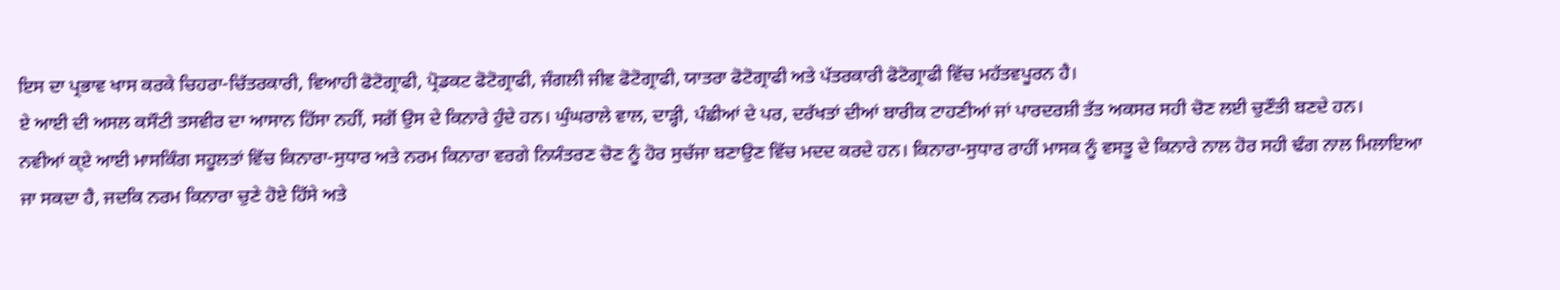ਇਸ ਦਾ ਪ੍ਰਭਾਵ ਖਾਸ ਕਰਕੇ ਚਿਹਰਾ-ਚਿੱਤਰਕਾਰੀ, ਵਿਆਹੀ ਫੋਟੋਗ੍ਰਾਫੀ, ਪ੍ਰੋਡਕਟ ਫੋਟੋਗ੍ਰਾਫੀ, ਜੰਗਲੀ ਜੀਵ ਫੋਟੋਗ੍ਰਾਫੀ, ਯਾਤਰਾ ਫੋਟੋਗ੍ਰਾਫੀ ਅਤੇ ਪੱਤਰਕਾਰੀ ਫੋਟੋਗ੍ਰਾਫੀ ਵਿੱਚ ਮਹੱਤਵਪੂਰਨ ਹੈ।
ਏ ਆਈ ਦੀ ਅਸਲ ਕਸੌਟੀ ਤਸਵੀਰ ਦਾ ਆਸਾਨ ਹਿੱਸਾ ਨਹੀਂ, ਸਗੋਂ ਉਸ ਦੇ ਕਿਨਾਰੇ ਹੁੰਦੇ ਹਨ। ਘੁੰਘਰਾਲੇ ਵਾਲ, ਦਾੜ੍ਹੀ, ਪੰਛੀਆਂ ਦੇ ਪਰ, ਦਰੱਖਤਾਂ ਦੀਆਂ ਬਾਰੀਕ ਟਾਹਣੀਆਂ ਜਾਂ ਪਾਰਦਰਸ਼ੀ ਤੱਤ ਅਕਸਰ ਸਹੀ ਚੋਣ ਲਈ ਚੁਣੌਤੀ ਬਣਦੇ ਹਨ।
ਨਵੀਆਂ ਕ੍ਏ ਆਈ ਮਾਸਕਿੰਗ ਸਹੂਲਤਾਂ ਵਿੱਚ ਕਿਨਾਰਾ-ਸੁਧਾਰ ਅਤੇ ਨਰਮ ਕਿਨਾਰਾ ਵਰਗੇ ਨਿਯੰਤਰਣ ਚੋਣ ਨੂੰ ਹੋਰ ਸੁਚੱਜਾ ਬਣਾਉਣ ਵਿੱਚ ਮਦਦ ਕਰਦੇ ਹਨ। ਕਿਨਾਰਾ-ਸੁਧਾਰ ਰਾਹੀਂ ਮਾਸਕ ਨੂੰ ਵਸਤੂ ਦੇ ਕਿਨਾਰੇ ਨਾਲ ਹੋਰ ਸਹੀ ਢੰਗ ਨਾਲ ਮਿਲਾਇਆ ਜਾ ਸਕਦਾ ਹੈ, ਜਦਕਿ ਨਰਮ ਕਿਨਾਰਾ ਚੁਣੇ ਹੋਏ ਹਿੱਸੇ ਅਤੇ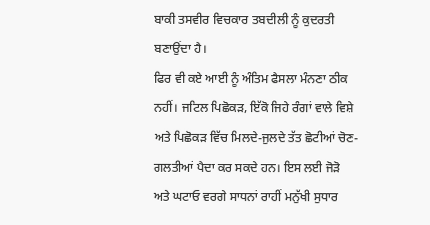ਬਾਕੀ ਤਸਵੀਰ ਵਿਚਕਾਰ ਤਬਦੀਲੀ ਨੂੰ ਕੁਦਰਤੀ ਬਣਾਉਂਦਾ ਹੈ।
ਫਿਰ ਵੀ ਕਏ ਆਈ ਨੂੰ ਅੰਤਿਮ ਫੈਸਲਾ ਮੰਨਣਾ ਠੀਕ ਨਹੀਂ। ਜਟਿਲ ਪਿਛੋਕੜ, ਇੱਕੋ ਜਿਹੇ ਰੰਗਾਂ ਵਾਲੇ ਵਿਸ਼ੇ ਅਤੇ ਪਿਛੋਕੜ ਵਿੱਚ ਮਿਲਦੇ-ਜੁਲਦੇ ਤੱਤ ਛੋਟੀਆਂ ਚੋਣ-ਗਲਤੀਆਂ ਪੈਦਾ ਕਰ ਸਕਦੇ ਹਨ। ਇਸ ਲਈ ਜੋੜੋ ਅਤੇ ਘਟਾਓ ਵਰਗੇ ਸਾਧਨਾਂ ਰਾਹੀਂ ਮਨੁੱਖੀ ਸੁਧਾਰ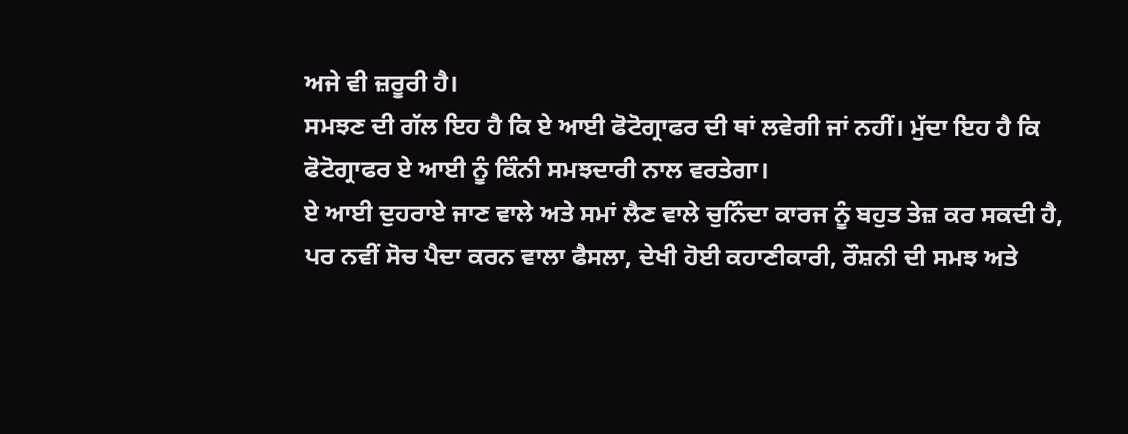ਅਜੇ ਵੀ ਜ਼ਰੂਰੀ ਹੈ।
ਸਮਝਣ ਦੀ ਗੱਲ ਇਹ ਹੈ ਕਿ ਏ ਆਈ ਫੋਟੋਗ੍ਰਾਫਰ ਦੀ ਥਾਂ ਲਵੇਗੀ ਜਾਂ ਨਹੀਂ। ਮੁੱਦਾ ਇਹ ਹੈ ਕਿ ਫੋਟੋਗ੍ਰਾਫਰ ਏ ਆਈ ਨੂੰ ਕਿੰਨੀ ਸਮਝਦਾਰੀ ਨਾਲ ਵਰਤੇਗਾ।
ਏ ਆਈ ਦੁਹਰਾਏ ਜਾਣ ਵਾਲੇ ਅਤੇ ਸਮਾਂ ਲੈਣ ਵਾਲੇ ਚੁਨਿੰਦਾ ਕਾਰਜ ਨੂੰ ਬਹੁਤ ਤੇਜ਼ ਕਰ ਸਕਦੀ ਹੈ, ਪਰ ਨਵੀਂ ਸੋਚ ਪੈਦਾ ਕਰਨ ਵਾਲਾ ਫੈਸਲਾ, ਦੇਖੀ ਹੋਈ ਕਹਾਣੀਕਾਰੀ, ਰੌਸ਼ਨੀ ਦੀ ਸਮਝ ਅਤੇ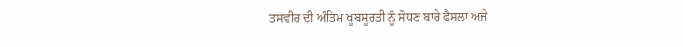ਤਸਵੀਰ ਦੀ ਅੰਤਿਮ ਖੂਬਸੂਰਤੀ ਨੂੰ ਸੋਧਣ ਬਾਰੇ ਫੈਸਲਾ ਅਜੇ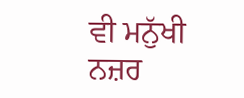ਵੀ ਮਨੁੱਖੀ ਨਜ਼ਰ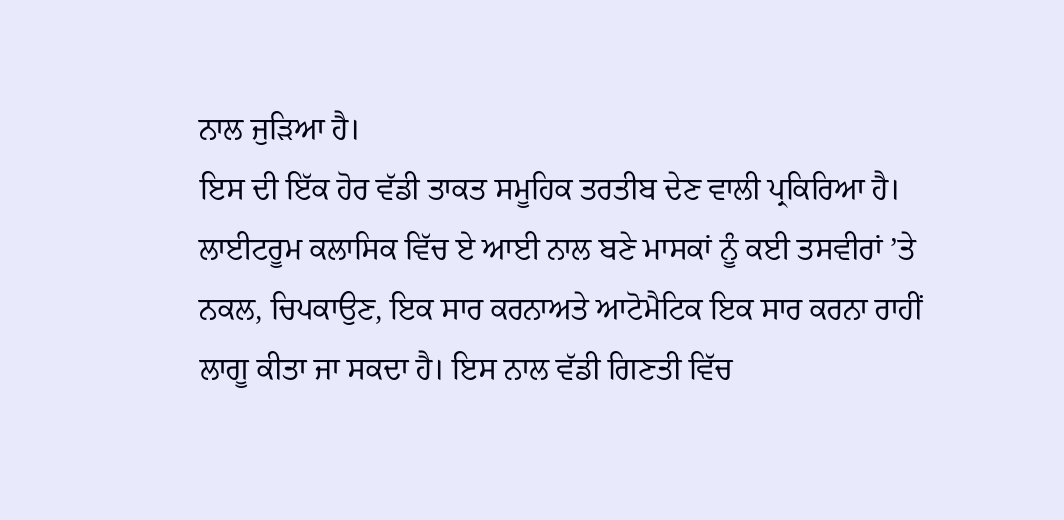ਨਾਲ ਜੁੜਿਆ ਹੈ।
ਇਸ ਦੀ ਇੱਕ ਹੋਰ ਵੱਡੀ ਤਾਕਤ ਸਮੂਹਿਕ ਤਰਤੀਬ ਦੇਣ ਵਾਲੀ ਪ੍ਰਕਿਰਿਆ ਹੈ। ਲਾਈਟਰੂਮ ਕਲਾਸਿਕ ਵਿੱਚ ਏ ਆਈ ਨਾਲ ਬਣੇ ਮਾਸਕਾਂ ਨੂੰ ਕਈ ਤਸਵੀਰਾਂ ’ਤੇ ਨਕਲ, ਚਿਪਕਾਉਣ, ਇਕ ਸਾਰ ਕਰਨਾਅਤੇ ਆਟੋਮੈਟਿਕ ਇਕ ਸਾਰ ਕਰਨਾ ਰਾਹੀਂ ਲਾਗੂ ਕੀਤਾ ਜਾ ਸਕਦਾ ਹੈ। ਇਸ ਨਾਲ ਵੱਡੀ ਗਿਣਤੀ ਵਿੱਚ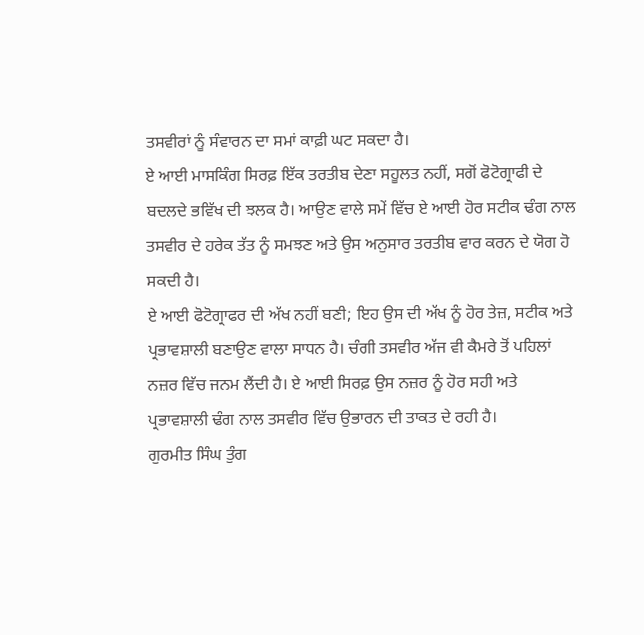ਤਸਵੀਰਾਂ ਨੂੰ ਸੰਵਾਰਨ ਦਾ ਸਮਾਂ ਕਾਫ਼ੀ ਘਟ ਸਕਦਾ ਹੈ।
ਏ ਆਈ ਮਾਸਕਿੰਗ ਸਿਰਫ਼ ਇੱਕ ਤਰਤੀਬ ਦੇਣਾ ਸਹੂਲਤ ਨਹੀਂ, ਸਗੋਂ ਫੋਟੋਗ੍ਰਾਫੀ ਦੇ ਬਦਲਦੇ ਭਵਿੱਖ ਦੀ ਝਲਕ ਹੈ। ਆਉਣ ਵਾਲੇ ਸਮੇਂ ਵਿੱਚ ਏ ਆਈ ਹੋਰ ਸਟੀਕ ਢੰਗ ਨਾਲ ਤਸਵੀਰ ਦੇ ਹਰੇਕ ਤੱਤ ਨੂੰ ਸਮਝਣ ਅਤੇ ਉਸ ਅਨੁਸਾਰ ਤਰਤੀਬ ਵਾਰ ਕਰਨ ਦੇ ਯੋਗ ਹੋ ਸਕਦੀ ਹੈ।
ਏ ਆਈ ਫੋਟੋਗ੍ਰਾਫਰ ਦੀ ਅੱਖ ਨਹੀਂ ਬਣੀ; ਇਹ ਉਸ ਦੀ ਅੱਖ ਨੂੰ ਹੋਰ ਤੇਜ਼, ਸਟੀਕ ਅਤੇ ਪ੍ਰਭਾਵਸ਼ਾਲੀ ਬਣਾਉਣ ਵਾਲਾ ਸਾਧਨ ਹੈ। ਚੰਗੀ ਤਸਵੀਰ ਅੱਜ ਵੀ ਕੈਮਰੇ ਤੋਂ ਪਹਿਲਾਂ ਨਜ਼ਰ ਵਿੱਚ ਜਨਮ ਲੈਂਦੀ ਹੈ। ਏ ਆਈ ਸਿਰਫ਼ ਉਸ ਨਜ਼ਰ ਨੂੰ ਹੋਰ ਸਹੀ ਅਤੇ ਪ੍ਰਭਾਵਸ਼ਾਲੀ ਢੰਗ ਨਾਲ ਤਸਵੀਰ ਵਿੱਚ ਉਭਾਰਨ ਦੀ ਤਾਕਤ ਦੇ ਰਹੀ ਹੈ।
ਗੁਰਮੀਤ ਸਿੰਘ ਤੁੰਗ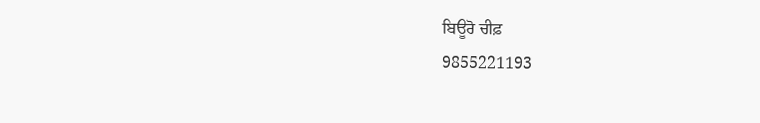ਬਿਊਰੋ ਚੀਫ਼
9855221193